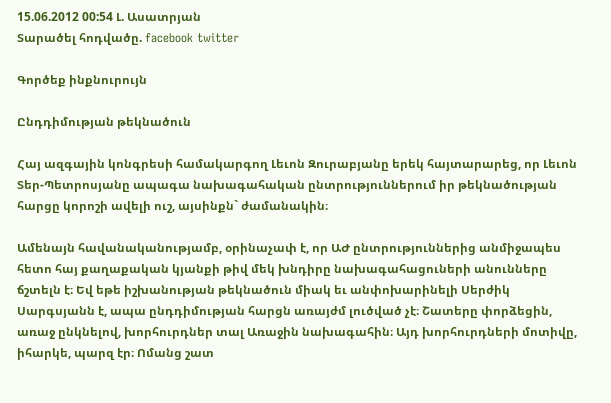15.06.2012 00:54 Լ. Ասատրյան
Տարածել հոդվածը. facebook twitter

Գործեք ինքնուրույն

Ընդդիմության թեկնածուն

Հայ ազգային կոնգրեսի համակարգող Լեւոն Զուրաբյանը երեկ հայտարարեց, որ Լեւոն Տեր-Պետրոսյանը ապագա նախագահական ընտրություններում իր թեկնածության հարցը կորոշի ավելի ուշ, այսինքն` ժամանակին։

Ամենայն հավանականությամբ, օրինաչափ է, որ ԱԺ ընտրություններից անմիջապես հետո հայ քաղաքական կյանքի թիվ մեկ խնդիրը նախագահացուների անունները ճշտելն է։ Եվ եթե իշխանության թեկնածուն միակ եւ անփոխարինելի Սերժիկ Սարգսյանն է, ապա ընդդիմության հարցն առայժմ լուծված չէ։ Շատերը փորձեցին, առաջ ընկնելով, խորհուրդներ տալ Առաջին նախագահին։ Այդ խորհուրդների մոտիվը, իհարկե, պարզ էր։ Ոմանց շատ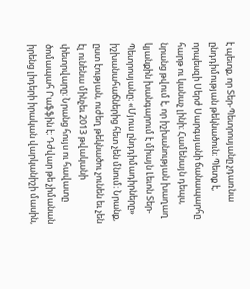է պետք, որ Տեր-Պետրոսյանը չդառնա ընդդիմության թեկնածուն։ Պետք է, որպեսզի Սերժ Սարգսյանի ճանապարհը հարթ ու կանաչ լինի։ Համենայն դեպս, նրանց թվում է, որ իշխանության խաղաղ կյանքին խանգարում է միայն Լեւոն Տեր-Պետրոսյանը։ «Մյուս ընդդիմադիրները» իշխանահաճներից հետ չեն մնում։ Նրանք, ըստ էության, ուժեղ թեկնածու չունեն եւ չեն էլ ունենա մինչեւ 2013 թվականի փետրվարը։ Նրանց հույս ու հավատը ծոմապահ Րաֆֆին է։ Դժվար թե չիմանան իրենց լիդերի իրական վարկանիշի մասին,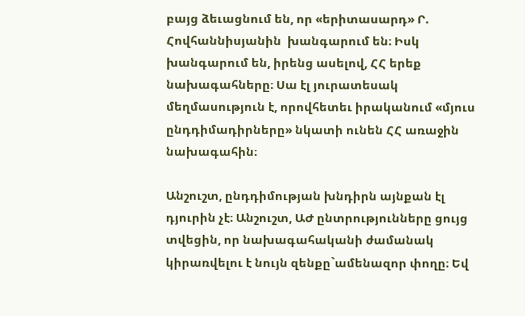բայց ձեւացնում են, որ «երիտասարդ» Ր. Հովհաննիսյանին  խանգարում են։ Իսկ խանգարում են, իրենց ասելով, ՀՀ երեք նախագահները։ Սա էլ յուրատեսակ մեղմասություն է, որովհետեւ իրականում «մյուս ընդդիմադիրները» նկատի ունեն ՀՀ առաջին նախագահին։

Անշուշտ, ընդդիմության խնդիրն այնքան էլ դյուրին չէ։ Անշուշտ, ԱԺ ընտրությունները ցույց տվեցին, որ նախագահականի ժամանակ կիրառվելու է նույն զենքը`ամենազոր փողը։ Եվ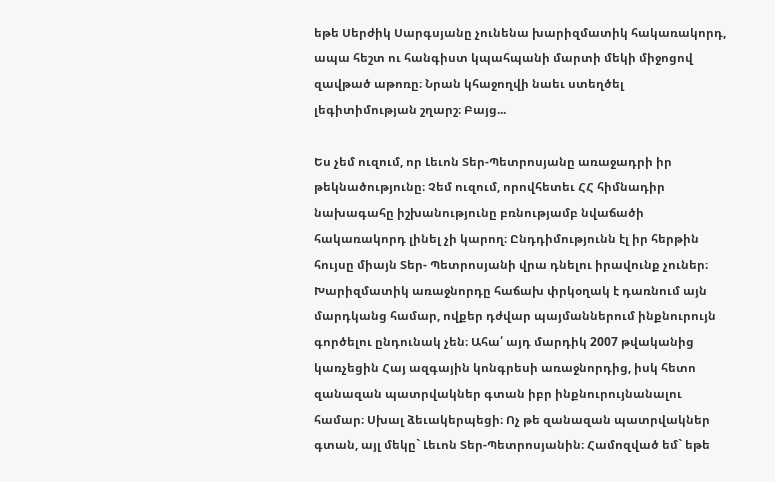եթե Սերժիկ Սարգսյանը չունենա խարիզմատիկ հակառակորդ, ապա հեշտ ու հանգիստ կպահպանի մարտի մեկի միջոցով զավթած աթոռը։ Նրան կհաջողվի նաեւ ստեղծել լեգիտիմության շղարշ։ Բայց...

Ես չեմ ուզում, որ Լեւոն Տեր-Պետրոսյանը առաջադրի իր թեկնածությունը։ Չեմ ուզում, որովհետեւ ՀՀ հիմնադիր նախագահը իշխանությունը բռնությամբ նվաճածի հակառակորդ լինել չի կարող։ Ընդդիմությունն էլ իր հերթին հույսը միայն Տեր- Պետրոսյանի վրա դնելու իրավունք չուներ։ Խարիզմատիկ առաջնորդը հաճախ փրկօղակ է դառնում այն մարդկանց համար, ովքեր դժվար պայմաններում ինքնուրույն գործելու ընդունակ չեն։ Ահա՛ այդ մարդիկ 2007 թվականից կառչեցին Հայ ազգային կոնգրեսի առաջնորդից, իսկ հետո զանազան պատրվակներ գտան իբր ինքնուրույնանալու համար։ Սխալ ձեւակերպեցի։ Ոչ թե զանազան պատրվակներ գտան, այլ մեկը` Լեւոն Տեր-Պետրոսյանին։ Համոզված եմ` եթե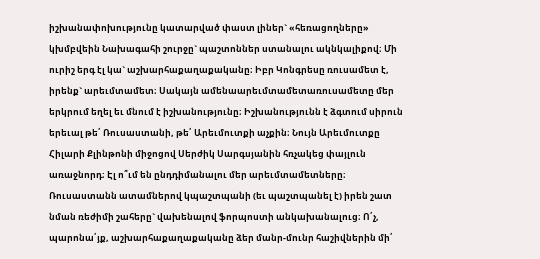իշխանափոխությունը կատարված փաստ լիներ` «հեռացողները»  կխմբվեին Նախագահի շուրջը` պաշտոններ ստանալու ակնկալիքով։ Մի ուրիշ երգ էլ կա` աշխարհաքաղաքականը։ Իբր Կոնգրեսը ռուսամետ է, իրենք` արեւմտամետ։ Սակայն ամենաարեւմտամետառուսամետը մեր երկրում եղել եւ մնում է իշխանությունը։ Իշխանությունն է ձգտում սիրուն երեւալ թե՛ Ռուսաստանի, թե՛ Արեւմուտքի աչքին։ Նույն Արեւմուտքը Հիլարի Քլինթոնի միջոցով Սերժիկ Սարգսյանին հռչակեց փայլուն առաջնորդ։ Էլ ո՞ւմ են ընդդիմանալու մեր արեւմտամետները։ Ռուսաստանն ատամներով կպաշտպանի (եւ պաշտպանել է) իրեն շատ նման ռեժիմի շահերը` վախենալով ֆորպոստի անկախանալուց։ Ո՛չ, պարոնա՛յք, աշխարհաքաղաքականը ձեր մանր-մունր հաշիվներին մի՛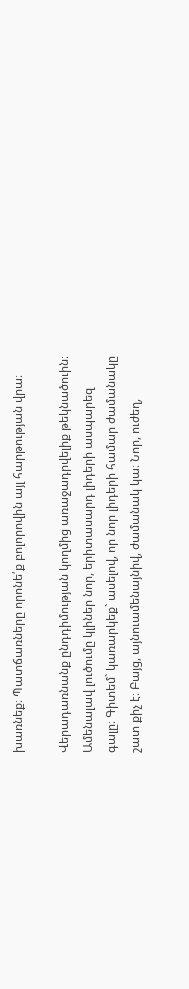խառնեք։ Պատճառները որոնե՛ք բոլորովին այլ հարթության վրա։

Վերադառնանք ընդդիմության կողմից առաջադրվելիք թեկնածուին։ Ամենալավ լուծումը կլիներ նոր, երիտասարդ լիդերի ասպարեզ գալը։ Գիտեմ` կառարկեք` ասելով, որ նոր լիդերի համար ժամանակը շատ քիչ է։ Բայց, այնուամենայնիվ, ժամանակ կա։ Նոր, ուժեղ,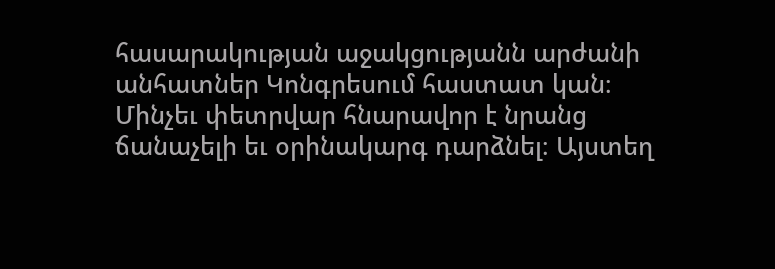հասարակության աջակցությանն արժանի անհատներ Կոնգրեսում հաստատ կան։ Մինչեւ փետրվար հնարավոր է նրանց ճանաչելի եւ օրինակարգ դարձնել։ Այստեղ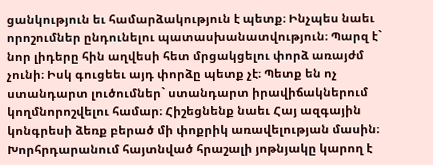ցանկություն եւ համարձակություն է պետք։ Ինչպես նաեւ որոշումներ ընդունելու պատասխանատվություն։ Պարզ է` նոր լիդերը հին աղվեսի հետ մրցակցելու փորձ առայժմ չունի։ Իսկ գուցեեւ այդ փորձը պետք չէ։ Պետք են ոչ ստանդարտ լուծումներ` ստանդարտ իրավիճակներում կողմնորոշվելու համար։ Հիշեցնենք նաեւ Հայ ազգային կոնգրեսի ձեռք բերած մի փոքրիկ առավելության մասին։ Խորհրդարանում հայտնված հրաշալի յոթնյակը կարող է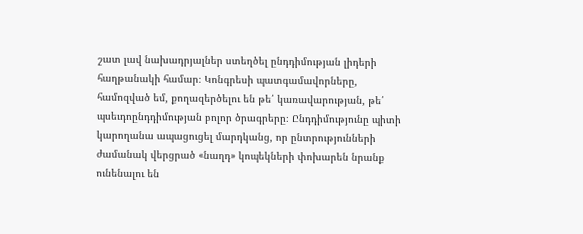շատ լավ նախադրյալներ ստեղծել ընդդիմության լիդերի հաղթանակի համար։ Կոնգրեսի պատգամավորները, համոզված եմ, քողազերծելու են թե՛ կառավարության, թե՛ պսեւդոընդդիմության բոլոր ծրագրերը։ Ընդդիմությունը պիտի կարողանա ապացուցել մարդկանց, որ ընտրությունների ժամանակ վերցրած «նաղդ» կոպեկների փոխարեն նրանք ունենալու են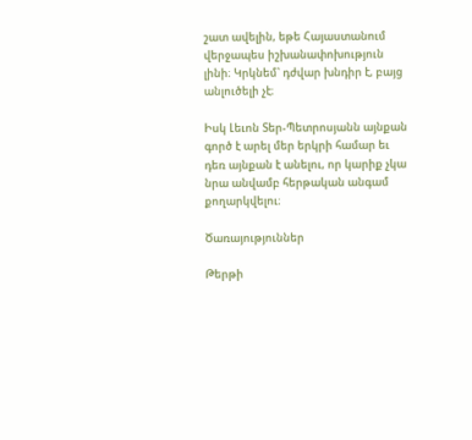շատ ավելին, եթե Հայաստանում վերջապես իշխանափոխություն լինի։ Կրկնեմ` դժվար խնդիր է, բայց անլուծելի չէ։

Իսկ Լեւոն Տեր-Պետրոսյանն այնքան գործ է արել մեր երկրի համար եւ դեռ այնքան է անելու, որ կարիք չկա նրա անվամբ հերթական անգամ քողարկվելու։

Ծառայություններ

Թերթի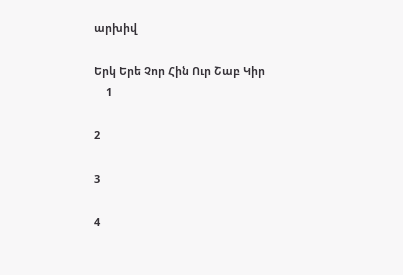արխիվ

Երկ Երե Չոր Հին Ուր Շաբ Կիր
    1

2

3

4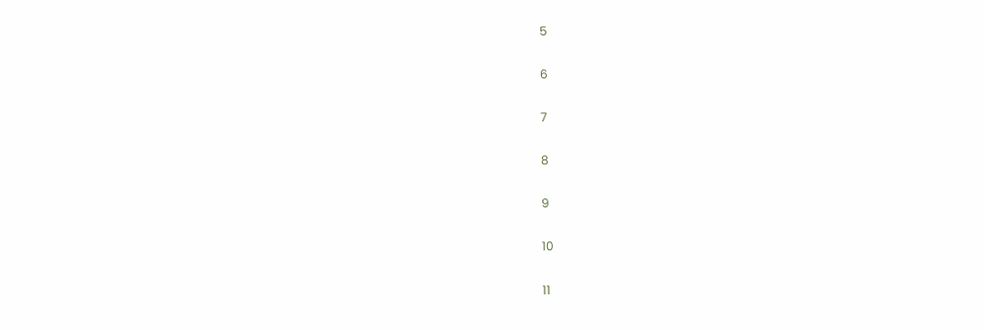5

6

7

8

9

10

11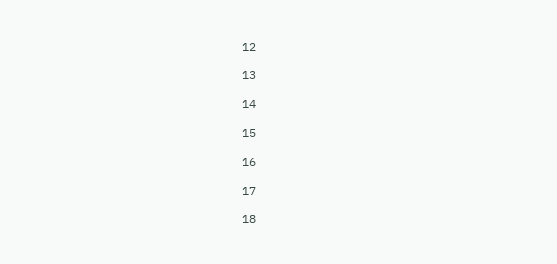12

13

14

15

16

17

18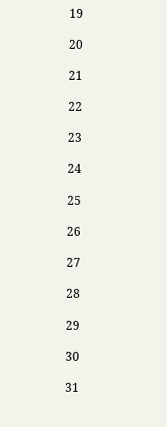19

20

21

22

23

24

25

26

27

28

29

30

31